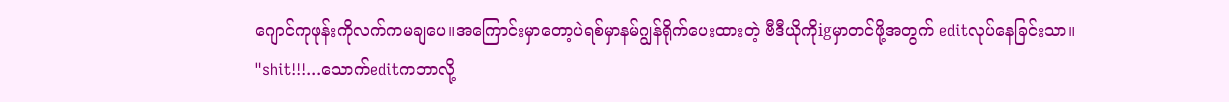ဂျောင်ကုဖုန်းကိုလက်ကမချပေ။အကြောင်းမှာတော့ပဲရစ်မှာနမ်ဂျွန်ရိုက်ပေးထားတဲ့ ဗီဒီယိုကိုigမှာတင်ဖို့အတွက် editလုပ်နေခြင်းသာ။
"shit!!!...သောက်editကဘာလို့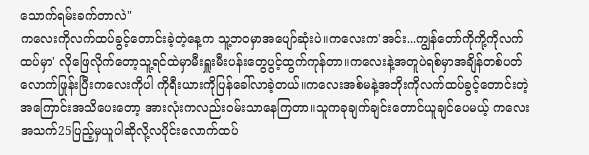သောက်ရမ်းခက်တာလဲ"
ကလေးကိုလက်ထပ်ခွင့်တောင်းခဲ့တဲ့နေ့က သူ့ဘဝမှာအပျော်ဆုံးပဲ။ကလေးက'အင်း...ကျွန်တော်ကိုကို့ကိုလက်ထပ်မှာ' လိုဖြေလိုက်တော့သူ့ရင်ထဲမှာမီးရှူးမီးပန်းတွေပွင့်ထွက်ကုန်တာ။ကလေးနဲ့အတူပဲရစ်မှာအချိန်တစ်ပတ်လောက်ဖြုန်းပြီးကလေးကိုပါ ကိုရီးယားကိုပြန်ခေါ်လာခဲ့တယ်။ကလေးအစ်မနဲ့အဘိုးကိုလက်ထပ်ခွင့်တောင်းတဲ့အကြောင်းအသိပေးတော့ အားလုံးကလည်းဝမ်းသာနေကြတာ။သူကခုချက်ချင်းတောင်ယူချင်ပေမယ့် ကလေးအသက်25ပြည့်မှယူပါဆိုလို့လပိုင်းလောက်ထပ်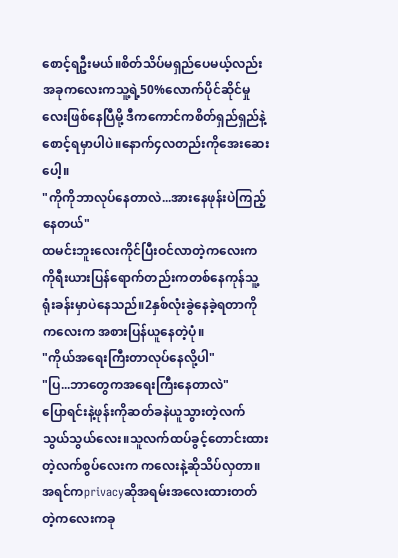စောင့်ရဦးမယ်။စိတ်သိပ်မရှည်ပေမယ့်လည်း အခုကလေးကသူ့ရဲ့50%လောက်ပိုင်ဆိုင်မှုလေးဖြစ်နေပြီမို့ ဒီကကောင်ကစိတ်ရှည်ရှည်နဲ့စောင့်ရမှာပါပဲ။နောက်၄လတည်းကိုအေးဆေးပေါ့။
"ကိုကိုဘာလုပ်နေတာလဲ...အားနေဖုန်းပဲကြည့်နေတယ်"
ထမင်းဘူးလေးကိုင်ပြီးဝင်လာတဲ့ကလေးက ကိုရီးယားပြန်ရောက်တည်းကတစ်နေကုန်သူ့ရုံးခန်းမှာပဲနေသည်။2နှစ်လုံးခွဲနေခဲ့ရတာကိုကလေးက အစားပြန်ယူနေတဲ့ပုံ။
"ကိုယ်အရေးကြီးတာလုပ်နေလို့ပါ"
"ပြ...ဘာတွေကအရေးကြီးနေတာလဲ"
ပြောရင်းနဲ့ဖုန်းကိုဆတ်ခနဲယူသွားတဲ့လက်သွယ်သွယ်လေး။သူလက်ထပ်ခွင့်တောင်းထားတဲ့လက်စွပ်လေးက ကလေးနဲ့ဆိုသိပ်လှတာ။အရင်ကprivacyဆိုအရမ်းအလေးထားတတ်တဲ့ကလေးကခု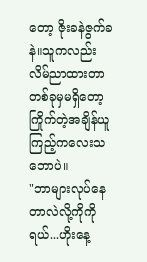တော့ ဇိုးခနဲဇွက်ခနဲ။သူကလည်းလိမ်ညာထားတာတစ်ခုမှမရှိတော့ ကြိုက်တဲ့အချိန်ယူကြည့်ကလေးသဘောပဲ။
"ဘာများလုပ်နေတာလဲလို့ကိုကိုရယ်...ဟိုးနေ့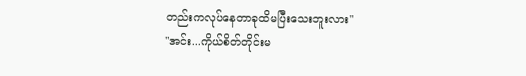တည်းကလုပ်နေတာခုထိမပြီးသေးဘူးလား"
"အင်း...ကိုယ်စိတ်တိုင်းမ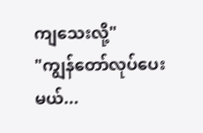ကျသေးလို့"
"ကျွန်တော်လုပ်ပေးမယ်...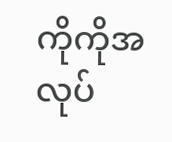ကိုကိုအလုပ်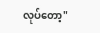လုပ်တော့"